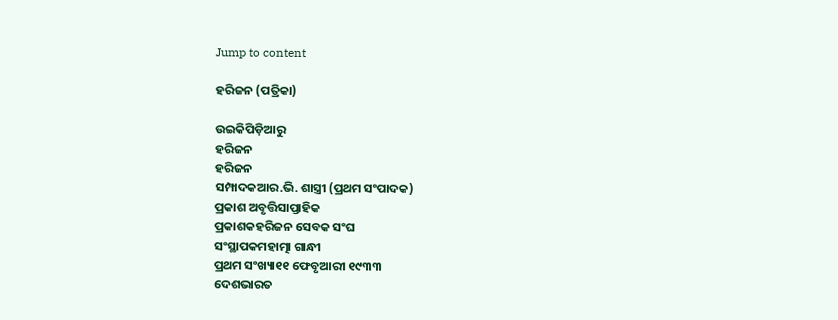Jump to content

ହରିଜନ (ପତ୍ରିକା)

ଉଇକିପିଡ଼ିଆ‌ରୁ
ହରିଜନ
ହରିଜନ
ସମ୍ପାଦକଆର.ଭି. ଶାସ୍ତ୍ରୀ (ପ୍ରଥମ ସଂପାଦକ)
ପ୍ରକାଶ ଅବୃତ୍ତିସାପ୍ତାହିକ
ପ୍ରକାଶକହରିଜନ ସେବକ ସଂଘ
ସଂସ୍ଥାପକମହାତ୍ମା ଗାନ୍ଧୀ
ପ୍ରଥମ ସଂଖ୍ୟା୧୧ ଫେବୃଆରୀ ୧୯୩୩
ଦେଶଭାରତ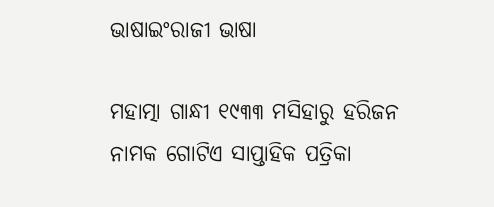ଭାଷାଇଂରାଜୀ ଭାଷା

ମହାତ୍ମା ଗାନ୍ଧୀ ୧୯୩୩ ମସିହାରୁ ହରିଜନ ନାମକ ଗୋଟିଏ ସାପ୍ତାହିକ ପତ୍ରିକା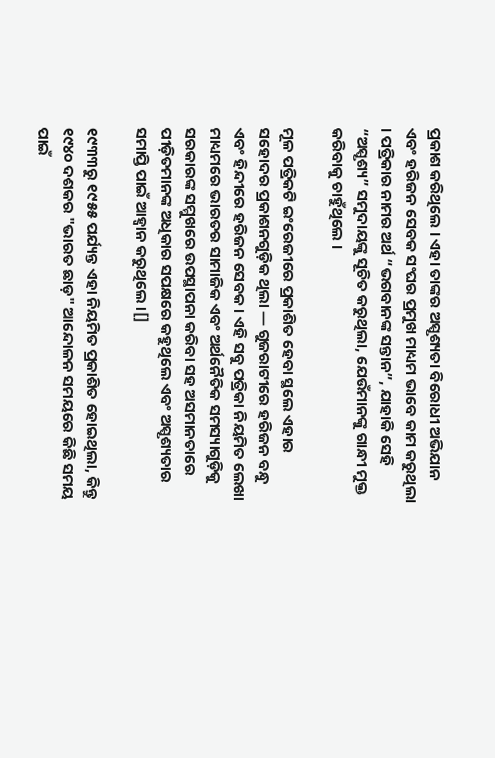ପ୍ରକାଶ କରିଥିଲେ । ଏହା ତାଙ୍କର ଅସ୍ପୃଶ୍ୟତା ବିରୋଧୀ ଅଭିଯାନ ଏବଂ ହରିଜନ ସେବକ ସଂଘର ପ୍ରମୁଖ ମାଧ୍ୟମ ଭାବେ କାମ କରୁଥିଲା । ପତ୍ରିକାର ନାମର ଅର୍ଥ “ଭଗବାନଙ୍କ ସନ୍ତାନ”, ଯାହାକି ସେହି “ଅସ୍ପୃଶ୍ୟ” ସମୁଦାୟଙ୍କୁ ସୂଚିତ କରୁଥିଲା, ଯେଉଁମାନଙ୍କୁ ଗାନ୍ଧୀ ମୁକ୍ତ କରିବାକୁ ଚାହୁଁଥିଲେ ।

ମୂଳ ପତ୍ରିକଟି ଇଂରେଜୀରେ ପ୍ରକାଶିତ ହେବା ସ୍ଥଲେ ଏହାର ସହୋଦର ପ୍ରକାଶନଗୁଡ଼ିକ ଥିଲା — ଗୁଜରାଟୀରେ ହରିଜନ ବନ୍ଧୁ ଏବଂ ହିନ୍ଦୀରେ ହରିଜନ ସେବକ । ଏହି ସବୁ ପତ୍ରିକା ନିୟମିତ ଲେଖା ମାଧ୍ୟମରେ ଭାରତର ସାମାଜିକ ଏବଂ ଅର୍ଥନୈତିକ ସମସ୍ୟାଗୁଡ଼ିକୁ ସରକାରଙ୍କ ସମ୍ମୁଖରେ ଉପସ୍ଥାପନା କରିବା ସହ ଅସମାନତାରେ ପୀଡ଼ିତମାନଙ୍କ ଅଧିକାର ସପକ୍ଷରେ କହୁଥିଲେ ଏବଂ ଅସ୍ପୃଶ୍ୟତାର ସମାପ୍ତି ପାଇଁ ଆହ୍ୱାନ କରୁଥିଲେ ।[]

୧୯୩୩ରୁ ୧୯୫୫ ପର୍ଯ୍ୟନ୍ତ ଏହା ନିୟମିତ ପ୍ରକାଶିତ ହୋଇଥିଲା, କିନ୍ତୁ ୧୯୪୦ ଦଶକର "ଭାରତ ଛାଡ଼" ଆନ୍ଦୋଳନ ସମୟରେ କିଛି ସମୟ ପାଇଁ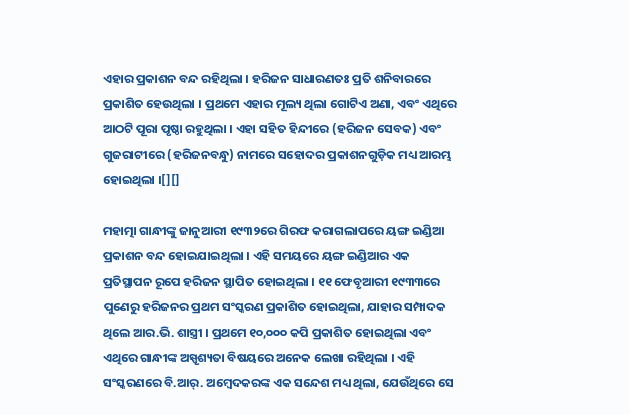ଏହାର ପ୍ରକାଶନ ବନ୍ଦ ରହିଥିଲା । ହରିଜନ ସାଧାରଣତଃ ପ୍ରତି ଶନିବାରରେ ପ୍ରକାଶିତ ହେଉଥିଲା । ପ୍ରଥମେ ଏହାର ମୂଲ୍ୟ ଥିଲା ଗୋଟିଏ ଅଣା, ଏବଂ ଏଥିରେ ଆଠଟି ପୂରା ପୃଷ୍ଠା ରହୁଥିଲା । ଏହା ସହିତ ହିନ୍ଦୀରେ (ହରିଜନ ସେବକ) ଏବଂ ଗୁଜରାଟୀରେ (ହରିଜନବନ୍ଧୁ) ନାମରେ ସହୋଦର ପ୍ରକାଶନଗୁଡ଼ିକ ମଧ୍ୟ ଆରମ୍ଭ ହୋଇଥିଲା ।[][]

ମହାତ୍ମା ଗାନ୍ଧୀଙ୍କୁ ଜାନୁଆରୀ ୧୯୩୨ରେ ଗିରଫ କରାଗଲାପରେ ୟଙ୍ଗ ଇଣ୍ଡିଆ ପ୍ରକାଶନ ବନ୍ଦ ହୋଇଯାଇଥିଲା । ଏହି ସମୟରେ ୟଙ୍ଗ ଇଣ୍ଡିଆର ଏକ ପ୍ରତିସ୍ଥାପନ ରୂପେ ହରିଜନ ସ୍ଥାପିତ ହୋଇଥିଲା । ୧୧ ଫେବୃଆରୀ ୧୯୩୩ରେ ପୁଣେରୁ ହରିଜନର ପ୍ରଥମ ସଂସ୍କରଣ ପ୍ରକାଶିତ ହୋଇଥିଲା, ଯାହାର ସମ୍ପାଦକ ଥିଲେ ଆର.ଭି. ଶାସ୍ତ୍ରୀ । ପ୍ରଥମେ ୧୦,୦୦୦ କପି ପ୍ରକାଶିତ ହୋଇଥିଲା ଏବଂ ଏଥିରେ ଗାନ୍ଧୀଙ୍କ ଅସ୍ପୃଶ୍ୟତା ବିଷୟରେ ଅନେକ ଲେଖା ରହିଥିଲା । ଏହି ସଂସ୍କରଣରେ ବି.ଆର୍. ଅମ୍ବେଦକରଙ୍କ ଏକ ସନ୍ଦେଶ ମଧ୍ୟ ଥିଲା, ଯେଉଁଥିରେ ସେ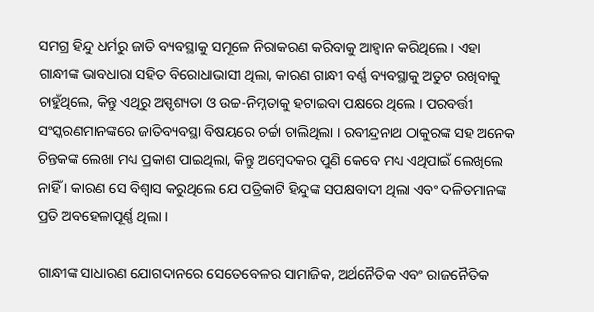ସମଗ୍ର ହିନ୍ଦୁ ଧର୍ମରୁ ଜାତି ବ୍ୟବସ୍ଥାକୁ ସମୂଳେ ନିରାକରଣ କରିବାକୁ ଆହ୍ୱାନ କରିଥିଲେ । ଏହା ଗାନ୍ଧୀଙ୍କ ଭାବଧାରା ସହିତ ବିରୋଧାଭାସୀ ଥିଲା, କାରଣ ଗାନ୍ଧୀ ବର୍ଣ୍ଣ ବ୍ୟବସ୍ଥାକୁ ଅତୁଟ ରଖିବାକୁ ଚାହୁଁଥିଲେ, କିନ୍ତୁ ଏଥିରୁ ଅସ୍ପୃଶ୍ୟତା ଓ ଉଚ୍ଚ-ନିମ୍ନତାକୁ ହଟାଇବା ପକ୍ଷରେ ଥିଲେ । ପରବର୍ତ୍ତୀ ସଂସ୍କରଣମାନଙ୍କରେ ଜାତିବ୍ୟବସ୍ଥା ବିଷୟରେ ଚର୍ଚ୍ଚା ଚାଲିଥିଲା । ରବୀନ୍ଦ୍ରନାଥ ଠାକୁରଙ୍କ ସହ ଅନେକ ଚିନ୍ତକଙ୍କ ଲେଖା ମଧ୍ୟ ପ୍ରକାଶ ପାଇଥିଲା, କିନ୍ତୁ ଅମ୍ବେଦକର ପୁଣି କେବେ ମଧ୍ୟ ଏଥିପାଇଁ ଲେଖିଲେ ନାହିଁ । କାରଣ ସେ ବିଶ୍ୱାସ କରୁଥିଲେ ଯେ ପତ୍ରିକାଟି ହିନ୍ଦୁଙ୍କ ସପକ୍ଷବାଦୀ ଥିଲା ଏବଂ ଦଳିତମାନଙ୍କ ପ୍ରତି ଅବହେଳାପୂର୍ଣ୍ଣ ଥିଲା ।

ଗାନ୍ଧୀଙ୍କ ସାଧାରଣ ଯୋଗଦାନରେ ସେତେବେଳର ସାମାଜିକ, ଅର୍ଥନୈତିକ ଏବଂ ରାଜନୈତିକ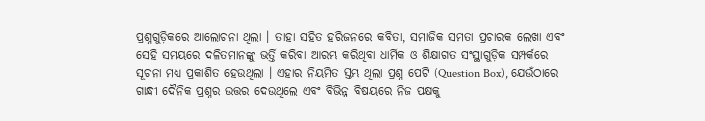ପ୍ରଶ୍ନଗୁଡ଼ିକରେ ଆଲୋଚନା ଥିଲା । ତାହା ସହିତ ହରିଜନରେ କବିତା, ସମାଜିକ ସମତା ପ୍ରଚାରକ ଲେଖା ଏବଂ ସେହି ସମୟରେ ଦଳିତମାନଙ୍କୁ ଭର୍ତ୍ତି କରିବା ଆରମ୍ଭ କରିଥିବା ଧାର୍ମିକ ଓ ଶିକ୍ଷାଗତ ସଂସ୍ଥାଗୁଡ଼ିକ ସମ୍ପର୍କରେ ସୂଚନା ମଧ୍ୟ ପ୍ରକାଶିତ ହେଉଥିଲା । ଏହାର ନିୟମିତ ସ୍ତମ୍ଭ ଥିଲା ପ୍ରଶ୍ନ ପେଟି (Question Box), ଯେଉଁଠାରେ ଗାନ୍ଧୀ ଦୈନିକ ପ୍ରଶ୍ନର ଉତ୍ତର ଦେଉଥିଲେ ଏବଂ ବିଭିନ୍ନ ବିଷୟରେ ନିଜ ପକ୍ଷକୁ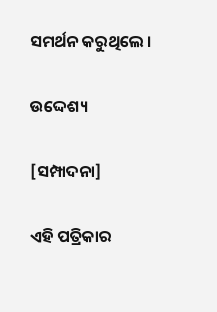ସମର୍ଥନ କରୁଥିଲେ ।

ଉଦ୍ଦେଶ୍ୟ

[ସମ୍ପାଦନା]

ଏହି ପତ୍ରିକାର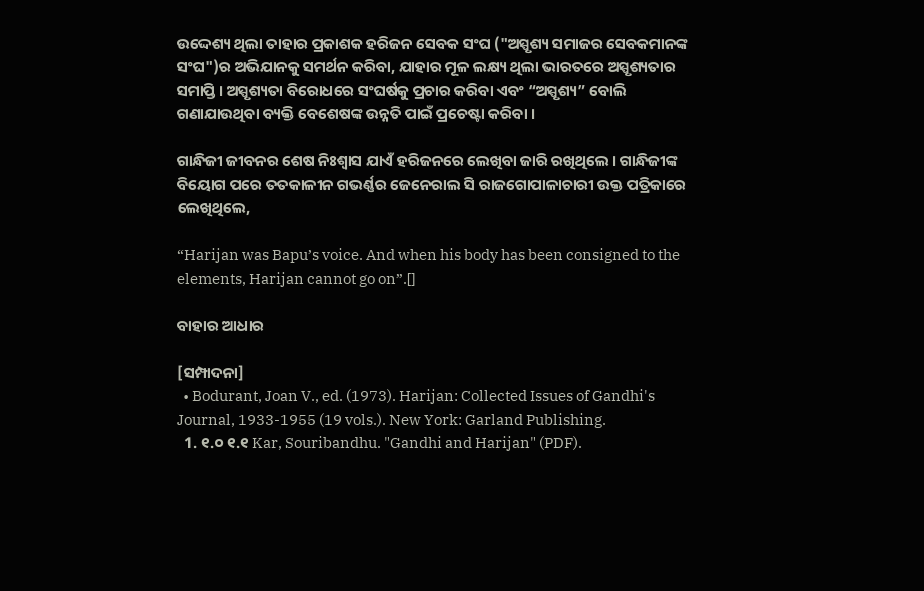ଉଦ୍ଦେଶ୍ୟ ଥିଲା ତାହାର ପ୍ରକାଶକ ହରିଜନ ସେବକ ସଂଘ ("ଅସ୍ପୃଶ୍ୟ ସମାଜର ସେବକମାନଙ୍କ ସଂଘ")ର ଅଭିଯାନକୁ ସମର୍ଥନ କରିବା, ଯାହାର ମୂଳ ଲକ୍ଷ୍ୟ ଥିଲା ଭାରତରେ ଅସ୍ପୃଶ୍ୟତାର ସମାପ୍ତି । ଅସ୍ପୃଶ୍ୟତା ବିରୋଧରେ ସଂଘର୍ଷକୁ ପ୍ରଚାର କରିବା ଏବଂ “ଅସ୍ପୃଶ୍ୟ” ବୋଲି ଗଣାଯାଉଥିବା ବ୍ୟକ୍ତି ବେଶେଷଙ୍କ ଉନ୍ନତି ପାଇଁ ପ୍ରଚେଷ୍ଟା କରିବା ।

ଗାନ୍ଧିଜୀ ଜୀବନର ଶେଷ ନିଃଶ୍ଵାସ ଯାଏଁ ହରିଜନରେ ଲେଖିବା ଜାରି ରଖିଥିଲେ । ଗାନ୍ଧିଜୀଙ୍କ ବିୟୋଗ ପରେ ତତକାଳୀନ ଗଭର୍ଣ୍ଣର ଜେନେରାଲ ସି ରାଜଗୋପାଳାଚାରୀ ଉକ୍ତ ପତ୍ରିକାରେ ଲେଖିଥିଲେ,

“Harijan was Bapu’s voice. And when his body has been consigned to the elements, Harijan cannot go on”.[]

ବାହାର ଆଧାର

[ସମ୍ପାଦନା]
  • Bodurant, Joan V., ed. (1973). Harijan: Collected Issues of Gandhi's Journal, 1933-1955 (19 vols.). New York: Garland Publishing.
  1. ୧.୦ ୧.୧ Kar, Souribandhu. "Gandhi and Harijan" (PDF).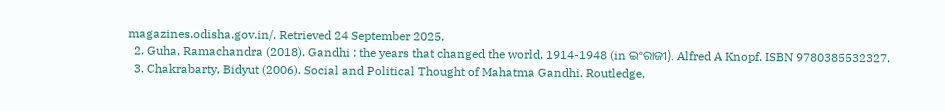magazines.odisha.gov.in/. Retrieved 24 September 2025.
  2. Guha, Ramachandra (2018). Gandhi : the years that changed the world, 1914-1948 (in ଇଂରାଜୀ). Alfred A Knopf. ISBN 9780385532327.
  3. Chakrabarty, Bidyut (2006). Social and Political Thought of Mahatma Gandhi. Routledge,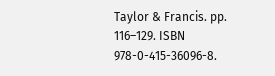Taylor & Francis. pp. 116–129. ISBN 978-0-415-36096-8.